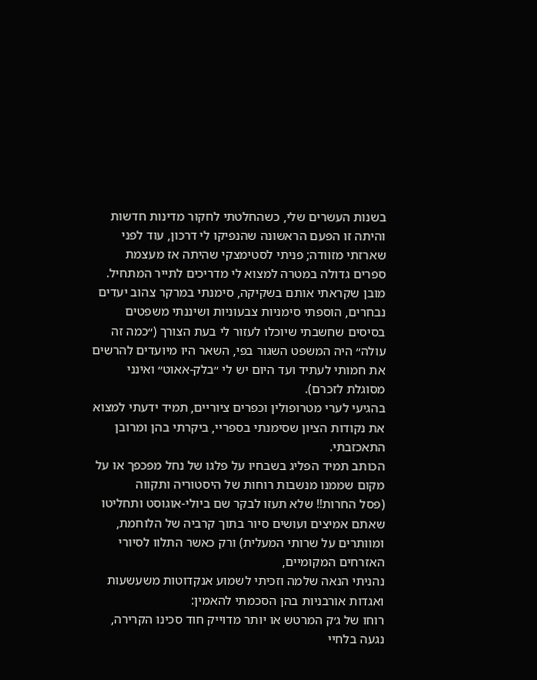בשנות העשרים שלי, כשהחלטתי לחקור מדינות חדשות והיתה זו הפעם הראשונה שהנפיקו לי דרכון, עוד לפני שארזתי מזוודה; פניתי לסטימצקי שהיתה אז מעצמת ספרים גדולה במטרה למצוא לי מדריכים לתייר המתחיל.
מובן שקראתי אותם בשקיקה, סימנתי במרקר צהוב יעדים נבחרים, הוספתי סימניות צבעוניות ושיננתי משפטים בסיסים שחשבתי שיוכלו לעזור לי בעת הצורך (״כמה זה עולה״ היה המשפט השגור בפי, השאר היו מיועדים להרשים את חמותי לעתיד ועד היום יש לי ״בלק-אאוט״ ואינני מסוגלת לזכרם).
בהגיעי לערי מטרופולין וכפרים ציוריים, תמיד ידעתי למצוא את נקודות הציון שסימנתי בספריי, ביקרתי בהן ומרובן התאכזבתי.
הכותב תמיד הפליג בשבחיו על פלגו של נחל מפכפך או על מקום שממנו מנשבות רוחות של היסטוריה ותקווה
(פסל החרות!! שלא תעזו לבקר שם ביולי-אוגוסט ותחליטו שאתם אמיצים ועושים סיור בתוך קרביה של הלוחמת, ומוותרים על שרותי המעלית) ורק כאשר התלוו לסיורי האזרחים המקומיים,
נהניתי הנאה שלמה וזכיתי לשמוע אנקדוטות משעשעות ואגדות אורבניות בהן הסכמתי להאמין:
רוחו של ג׳ק המרטש או יותר מדוייק חוד סכינו הקרירה, נגעה בלחיי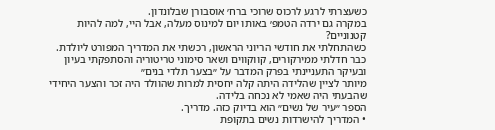כשעצרתי לרגע לרכוס שרוכי ברח׳ אוסבורן שבלונדון.
במקרה גם ירדה הטמפ׳ באותו יום למינוס מעלה, אבל היי, למה להיות קטנוניים?
כשהתחלתי את חודשי הריוני הראשון, רכשתי את המדריך המפורט ליולדת.
כבר חדלתי ממירקורים, קווקווים ושאר סימוני טריטוריה והסתפקתי בעיון ובעיקר התעניינתי בפרק המדבר על ״בצער תלדי בנים״
מיותר לציין שהלידה היתה קלה יחסית למרות שהוולד היה זכר והצער היחידי שהבעתי היה שאמי לא נכחה בלידה.
הספר ״עיר של נשים״ הוא בדיוק כזה. מדריך.
• המדריך להישרדות נשים בתקופת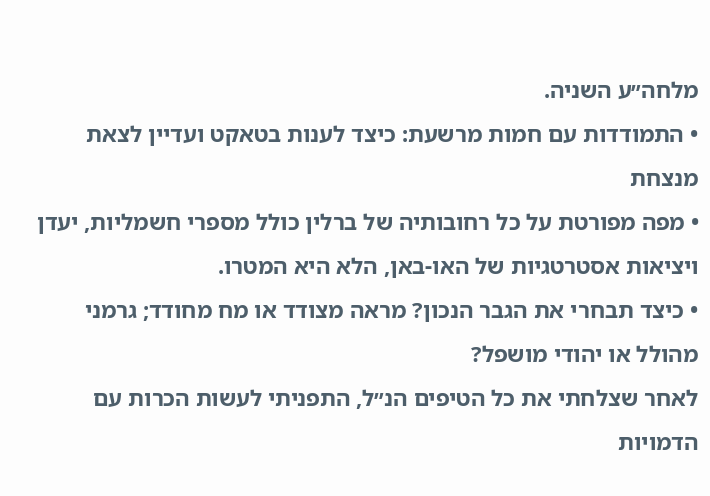מלחה״ע השניה.
• התמודדות עם חמות מרשעת: כיצד לענות בטאקט ועדיין לצאת מנצחת
• מפה מפורטת על כל רחובותיה של ברלין כולל מספרי חשמליות, יעדן ויציאות אסטרטגיות של האו-באן, הלא היא המטרו.
• כיצד תבחרי את הגבר הנכון? מראה מצודד או מח מחודד; גרמני מהולל או יהודי מושפל?
לאחר שצלחתי את כל הטיפים הנ״ל, התפניתי לעשות הכרות עם הדמויות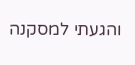והגעתי למסקנה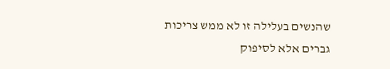שהנשים בעלילה זו לא ממש צריכות גברים אלא לסיפוק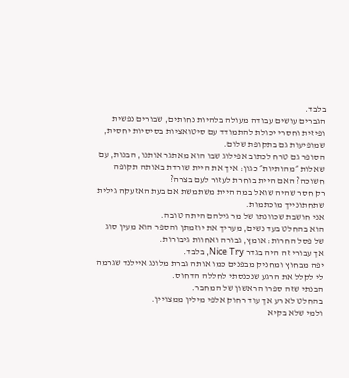בלבד.
הגברים עושים עבודה מעולה בלהיות נחותים, שבורים נפשית ופיזית וחסרי יכולת להתמודד עם סיטואציות בסיסיות יחסית, שמופיעות גם בתקופת שלום.
הסופר גם טרח לכתוב אפילוג שבו הוא מאתגר אותנו, הבנות, עם שאלות ״מהותיות״ כגון: איך את היית שורדת באותה תקופה חשוכה? האם היית בוחרת לעזור לעם בצרה?
רק חסר שהיה שואל במה היית משתמשת אם בעת האזעקה גילית שתחתונייך מוכתמות.
אני חושבת שכוונתו של מר גילהם היתה טובה.
הוא בהחלט בעד נשים, מעריך את יוזמתן והספר הוא מעין סוג של פסל החרות: אומץ, גבורה ואחוות גיבורות.
אך עבורי זה היה בגדר Nice Try, בלבד.
יפה מבחוץ ומחניק מבפנים כמו אותה גברת מלונג איילנד שגרמה לי לקלל את הרגע שנכנסתי לחללה הדחוס.
הבנתי שזה ספרו הראשון של המחבר.
בהחלט לא רע אך עוד רחוק אלפי מילין ממצויין.
ולמי שלא בקיא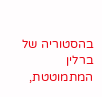בהסטוריה של ברלין המתמוטטת,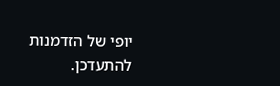יופי של הזדמנות להתעדכן.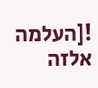![העלמה אלזה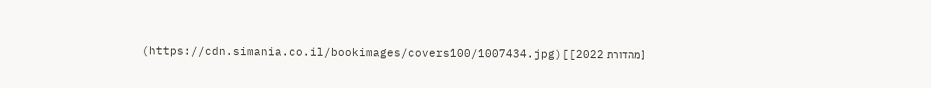[מהדורת 2022]](https://cdn.simania.co.il/bookimages/covers100/1007434.jpg)